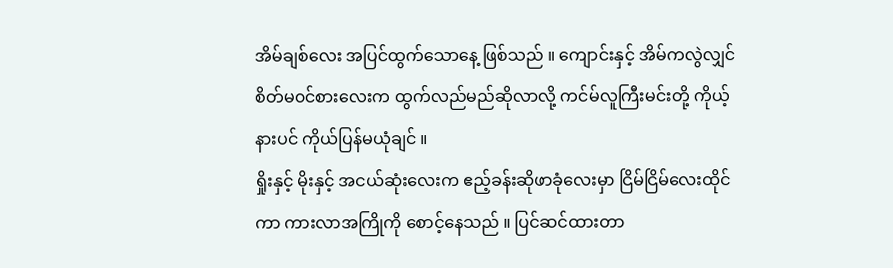အိမ်ချစ်လေး အပြင်ထွက်သောနေ့ ဖြစ်သည် ။ ကျောင်းနှင့် အိမ်ကလွဲလျှင် စိတ်မ၀င်စားလေးက ထွက်လည်မည်ဆိုလာလို့ ကင်မ်လူကြီးမင်းတို့ ကိုယ့်နားပင် ကိုယ်ပြန်မယုံချင် ။
ရှိုးနှင့် မိုးနှင့် အငယ်ဆုံးလေးက ဧည့်ခန်းဆိုဖာခုံလေးမှာ ငြိမ်ငြိမ်လေးထိုင်ကာ ကားလာအကြိုကို စောင့်နေသည် ။ ပြင်ဆင်ထားတာ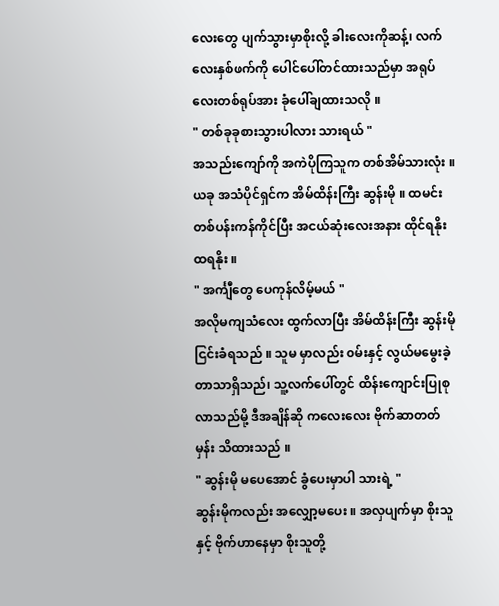လေးတွေ ပျက်သွားမှာစိုးလို့ ခါးလေးကိုဆန့်၊ လက်လေးနှစ်ဖက်ကို ပေါင်ပေါ်တင်ထားသည်မှာ အရုပ်လေးတစ်ရုပ်အား ခုံပေါ်ချထားသလို ။
" တစ်ခုခုစားသွားပါလား သားရယ် "
အသည်းကျော်ကို အကဲပိုကြသူက တစ်အိမ်သားလုံး ။ ယခု အသံပိုင်ရှင်က အိမ်ထိန်းကြီး ဆွန်းမို ။ ထမင်းတစ်ပန်းကန်ကိုင်ပြီး အငယ်ဆုံးလေးအနား ထိုင်ရနိုး ထရနိုး ။
" အင်္ကျီတွေ ပေကုန်လိမ့်မယ် "
အလိုမကျသံလေး ထွက်လာပြီး အိမ်ထိန်းကြီး ဆွန်းမို ငြင်းခံရသည် ။ သူမ မှာလည်း ၀မ်းနှင့် လွယ်မမွေးခဲ့တာသာရှိသည်၊ သူ့လက်ပေါ်တွင် ထိန်းကျောင်းပြုစုလာသည်မို့ ဒီအချိန်ဆို ကလေးလေး ဗိုက်ဆာတတ်မှန်း သိထားသည် ။
" ဆွန်းမို မပေအောင် ခွံပေးမှာပါ သားရဲ့ "
ဆွန်းမိုကလည်း အလျှော့မပေး ။ အလှပျက်မှာ စိုးသူနှင့် ဗိုက်ဟာနေမှာ စိုးသူတို့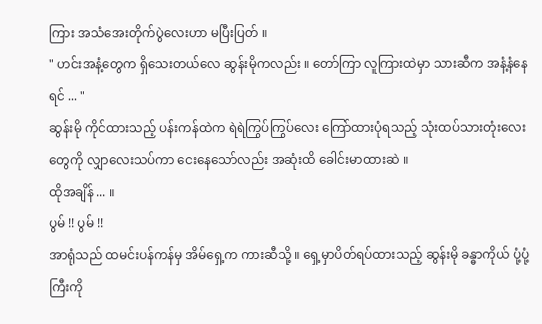ကြား အသံအေးတိုက်ပွဲလေးဟာ မပြီးပြတ် ။
" ဟင်းအနံ့တွေက ရှိသေးတယ်လေ ဆွန်းမိုကလည်း ။ တော်ကြာ လူကြားထဲမှာ သားဆီက အနံ့နံနေရင် ... "
ဆွန်းမို ကိုင်ထားသည့် ပန်းကန်ထဲက ရဲရဲကြွပ်ကြွပ်လေး ကြော်ထားပုံရသည့် သုံးထပ်သားတုံးလေးတွေကို လျှာလေးသပ်ကာ ငေးနေသော်လည်း အဆုံးထိ ခေါင်းမာထားဆဲ ။
ထိုအချိန် ... ။
ပွမ် !! ပွမ် !!
အာရုံသည် ထမင်းပန်ကန်မှ အိမ်ရှေ့က ကားဆီသို့ ။ ရှေ့မှာပိတ်ရပ်ထားသည့် ဆွန်းမို ခန္ဓာကိုယ် ပုံ့ပုံ့ကြီးကို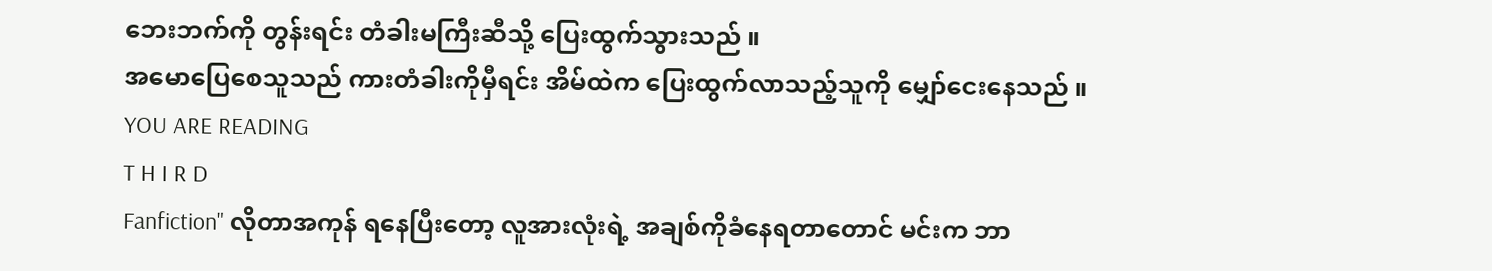ဘေးဘက်ကို တွန်းရင်း တံခါးမကြီးဆီသို့ ပြေးထွက်သွားသည် ။
အမောပြေစေသူသည် ကားတံခါးကိုမှီရင်း အိမ်ထဲက ပြေးထွက်လာသည့်သူကို မျှော်ငေးနေသည် ။
YOU ARE READING
T H I R D
Fanfiction" လိုတာအကုန် ရနေပြီးတော့ လူအားလုံးရဲ့ အချစ်ကိုခံနေရတာတောင် မင်းက ဘာ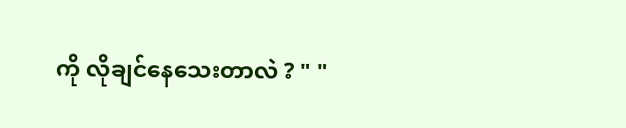ကို လိုချင်နေသေးတာလဲ ? " "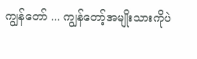ကျွန်တော် ... ကျွန်တော့်အမျိုးသားကိုပဲ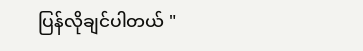ပြန်လိုချင်ပါတယ် "